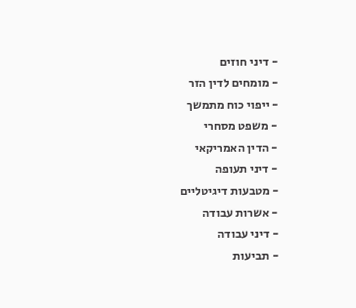- דיני חוזים
- מומחים לדין הזר
- ייפוי כוח מתמשך
- משפט מסחרי
- הדין האמריקאי
- דיני תעופה
- מטבעות דיגיטליים
- אשרות עבודה
- דיני עבודה
- תביעות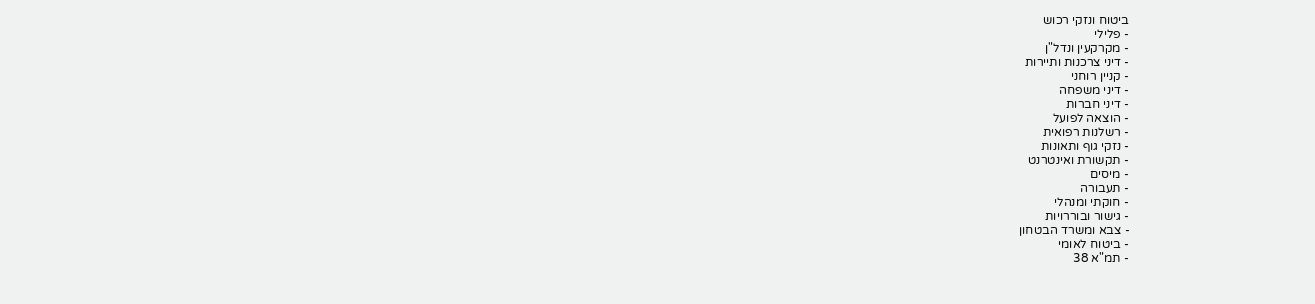ביטוח ונזקי רכוש
- פלילי
- מקרקעין ונדל"ן
- דיני צרכנות ותיירות
- קניין רוחני
- דיני משפחה
- דיני חברות
- הוצאה לפועל
- רשלנות רפואית
- נזקי גוף ותאונות
- תקשורת ואינטרנט
- מיסים
- תעבורה
- חוקתי ומנהלי
- גישור ובוררויות
- צבא ומשרד הבטחון
- ביטוח לאומי
- תמ"א 38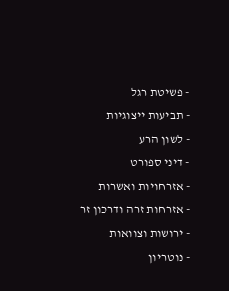- פשיטת רגל
- תביעות ייצוגיות
- לשון הרע
- דיני ספורט
- אזרחויות ואשרות
- אזרחות זרה ודרכון זר
- ירושות וצוואות
- נוטריון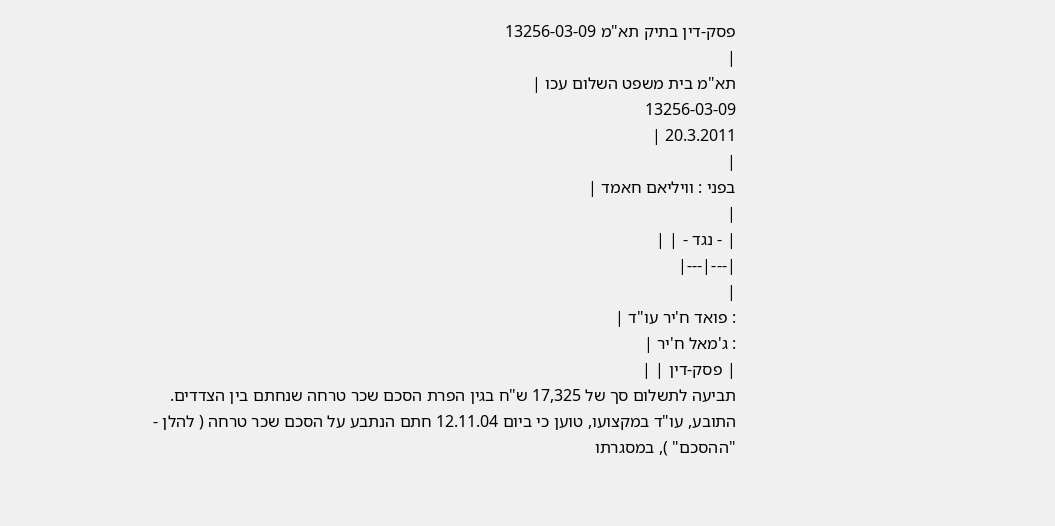פסק-דין בתיק תא"מ 13256-03-09
|
תא"מ בית משפט השלום עכו |
13256-03-09
20.3.2011 |
|
בפני : וויליאם חאמד |
|
| - נגד - | |
|---|---|
|
: פואד ח'יר עו"ד |
: ג'מאל ח'יר |
| פסק-דין | |
תביעה לתשלום סך של 17,325 ש"ח בגין הפרת הסכם שכר טרחה שנחתם בין הצדדים.
התובע, עו"ד במקצועו, טוען כי ביום 12.11.04 חתם הנתבע על הסכם שכר טרחה ( להלן - "ההסכם" ), במסגרתו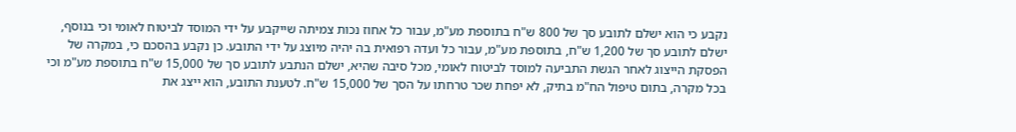נקבע כי הוא ישלם לתובע סך של 800 ש"ח בתוספת מע"מ, עבור כל אחוז נכות צמיתה שייקבע על ידי המוסד לביטוח לאומי וכי בנוסף, ישלם לתובע סך של 1,200 ש"ח, בתוספת מע"מ, עבור כל ועדה רפואית בה יהיה מיוצג על ידי התובע. כן נקבע בהסכם כי, במקרה של הפסקת הייצוג לאחר הגשת התביעה למוסד לביטוח לאומי, מכל סיבה שהיא, ישלם הנתבע לתובע סך של 15,000 ש"ח בתוספת מע"מ וכי בכל מקרה, בתום טיפול הח"מ בתיק, לא יפחת שכר טרחתו על הסך של 15,000 ש"ח. לטענת התובע, הוא ייצג את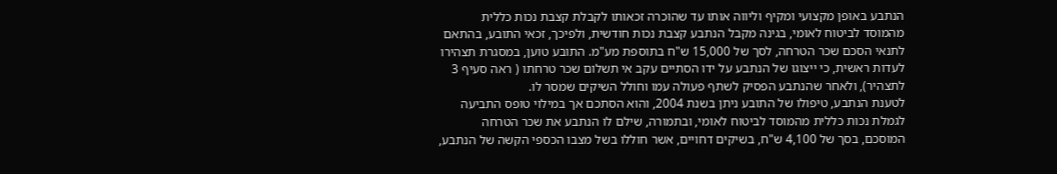הנתבע באופן מקצועי ומקיף וליווה אותו עד שהוכרה זכאותו לקבלת קצבת נכות כללית מהמוסד לביטוח לאומי, בגינה מקבל הנתבע קצבת נכות חודשית, ולפיכך, זכאי התובע, בהתאם לתנאי הסכם שכר הטרחה, לסך של 15,000 ש"ח בתוספת מע"מ. התובע טוען, במסגרת תצהירו לעדות ראשית, כי ייצוגו של הנתבע על ידו הסתיים עקב אי תשלום שכר טרחתו ( ראה סעיף 3 לתצהיר), ולאחר שהנתבע הפסיק לשתף פעולה עמו וחולל השיקים שמסר לו.
לטענת הנתבע, טיפולו של התובע ניתן בשנת 2004, והוא הסתכם אך במילוי טופס התביעה לגמלת נכות כללית מהמוסד לביטוח לאומי, ובתמורה, שילם לו הנתבע את שכר הטרחה המוסכם, בסך של 4,100 ש"ח, בשיקים דחויים, אשר חוללו בשל מצבו הכספי הקשה של הנתבע,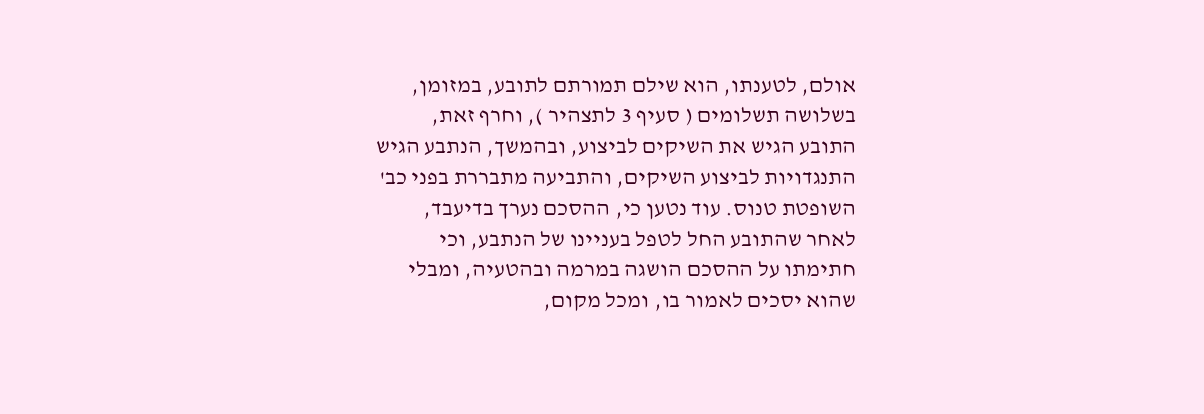אולם, לטענתו, הוא שילם תמורתם לתובע, במזומן, בשלושה תשלומים ( סעיף 3 לתצהיר ), וחרף זאת, התובע הגיש את השיקים לביצוע, ובהמשך, הנתבע הגיש התנגדויות לביצוע השיקים, והתביעה מתבררת בפני כב' השופטת טנוס. עוד נטען כי, ההסכם נערך בדיעבד, לאחר שהתובע החל לטפל בעניינו של הנתבע, וכי חתימתו על ההסכם הושגה במרמה ובהטעיה, ומבלי שהוא יסכים לאמור בו, ומכל מקום,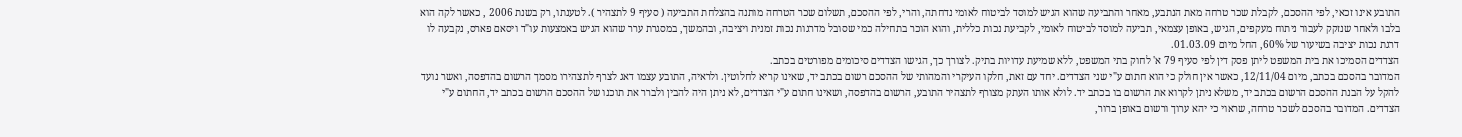התובע אינו זכאי, לפי ההסכם, לקבלת שכר טרחה מאת הנתבע, מאחר והתביעה שהוא הגיש למוסד לביטוח לאומי נדחתה, והרי, לפי ההסכם, תשלום שכר הטרחה מותנה בהצלחת התביעה ( סעיף 9 לתצהיר ). לטענתו, רק בשנת 2006 , כאשר לקה הוא בלבו ולאחר שנזקק לעבור ניתוח מעקפים, הגיש, באופן עצמאי, תביעה למוסד לביטוח לאומי, לקביעת נכות כללית, והוא הוכר בתחילה כמי שסובל מדרגות נכות זמנית ויציבה, ובהמשך, במסגרת ערר שהוא הגיש באמצעות עו"ד ויסאם פארס, נקבעה לו דרגת נכות יציבה בשיעור של 60%, החל מיום 01.03.09.
הצדדים הסמיכו את בית המשפט ליתן פסק דין לפי סעיף 79 א' לחוק בתי המשפט, ללא שמיעת עדויות בתיק. לצורך כך, הגישו הצדדים סיכומים מפורטים בכתב.
המדובר בהסכם בכתב, מיום 12/11/04, כאשר אין חולק כי הוא חתום ע"י שני הצדדים. יחד עם זאת, חלקו העיקרי והמהותי של ההסכם רשום בכתב יד, שאינו קריא לחלוטין. ולראיה, התובע עצמו דאג לצרף לתצהירו מסמך הרשום בהדפסה, ואשר נועד להקל על הבנת ההסכם הרשום בכתב יד, משלא ניתן לקרוא את הרשום בו בכתב יד. לולא אותו העתק מצורף לתצהיר התובע, הרשום בהדפסה, ושאינו חתום ע"י הצדדים, לא ניתן היה להבין ולברר את תוכנו של ההסכם הרשום בכתב יד, החתום ע"י הצדדים. המדובר בהסכם לשכר טרחה, שראוי כי יהא ערוך ורשום באופן ברור,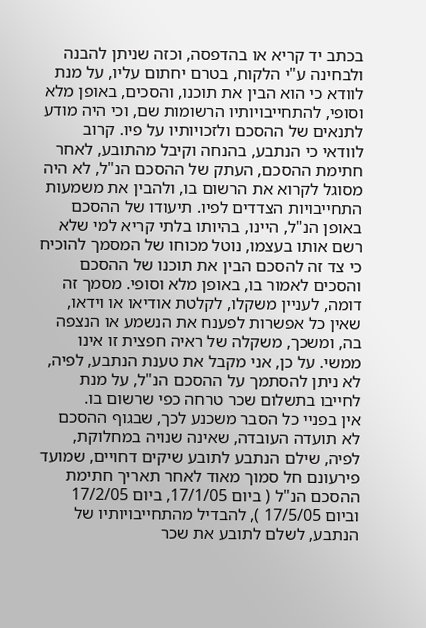בכתב יד קריא או בהדפסה, וכזה שניתן להבנה ולבחינה ע"י הלקוח, בטרם יחתום עליו, על מנת לוודא כי הוא הבין את תוכנו, והסכים, באופן מלא וסופי, להתחייבויותיו הרשומות שם, וכי היה מודע לתנאים של ההסכם ולזכויותיו על פיו. קרוב לוודאי כי הנתבע, בהנחה וקיבל מהתובע, לאחר חתימת ההסכם, העתק של ההסכם הנ"ל, לא היה מסוגל לקרוא את הרשום בו, ולהבין את משמעות התחייבויות הצדדים לפיו. תיעודו של ההסכם באופן הנ"ל, היינו, בהיותו בלתי קריא למי שלא רשם אותו בעצמו, נוטל מכוחו של המסמך להוכיח כי צד זה להסכם הבין את תוכנו של ההסכם והסכים לאמור בו, באופן מלא וסופי. מסמך זה דומה, לעניין משקלו, לקלטת אודיאו או וידאו, שאין כל אפשרות לפענח את הנשמע או הנצפה בה, ומשכך, משקלה של ראיה חפצית זו אינו ממשי. על כן, אני מקבל את טענת הנתבע, לפיה, לא ניתן להסתמך על ההסכם הנ"ל, על מנת לחייבו בתשלום שכר טרחה כפי שרשום בו.
אין בפניי כל הסבר משכנע לכך, שבגוף ההסכם לא תועדה העובדה, שאינה שנויה במחלוקת, לפיה, שילם הנתבע לתובע שיקים דחויים, שמועד פירעונם חל סמוך מאוד לאחר תאריך חתימת ההסכם הנ"ל ( ביום 17/1/05, ביום 17/2/05 וביום 17/5/05 ), להבדיל מהתחייבויותיו של הנתבע, לשלם לתובע את שכר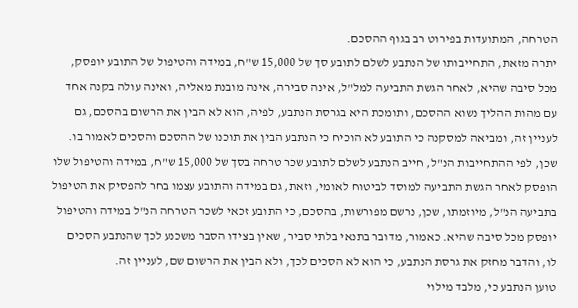הטרחה, המתועדות בפירוט רב בגוף ההסכם.
יתרה מזאת, התחייבותו של הנתבע לשלם לתובע סך של 15,000 ש"ח, במידה והטיפול של התובע יופסק, מכל סיבה שהיא, לאחר הגשת התביעה למל"ל, אינה סבירה, אינה מובנת מאליה, ואינה עולה בקנה אחד עם מהות ההליך נשוא ההסכם, ותומכת היא בגרסת הנתבע, לפיה, הוא לא הבין את הרשום בהסכם, גם לעניין זה, ומביאה למסקנה כי התובע לא הוכיח כי הנתבע הבין את תוכנו של ההסכם והסכים לאמור בו. שכן, לפי ההתחייבות הנ"ל, חייב הנתבע לשלם לתובע שכר טרחה בסך של 15,000 ש"ח, במידה והטיפול שלו הופסק לאחר הגשת התביעה למוסד לביטוח לאומי, וזאת, גם במידה והתובע עצמו בחר להפסיק את הטיפול בתביעה הנ"ל, מיוזמתו, שכן, נרשם מפורשות, בהסכם, כי התובע זכאי לשכר הטרחה הנ"ל במידה והטיפול יופסק מכל סיבה שהיא. כאמור, מדובר בתנאי בלתי סביר, שאין בצידו הסבר משכנע לכך שהנתבע הסכים לו, והדבר מחזק את גרסת הנתבע, כי הוא לא הסכים לכך, ולא הבין את הרשום שם, לעניין זה.
טוען הנתבע כי, מלבד מילוי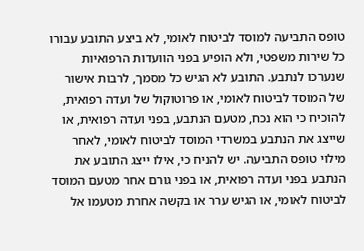טופס התביעה למוסד לביטוח לאומי, לא ביצע התובע עבורו כל שירות משפטי, ולא הופיע בפני הוועדות הרפואיות שנערכו לנתבע. התובע לא הגיש כל מסמך, לרבות אישור של המוסד לביטוח לאומי, או פרוטוקול של ועדה רפואית, להוכיח כי הוא נכח, מטעם הנתבע, בפני ועדה רפואית, או שייצג את הנתבע במשרדי המוסד לביטוח לאומי, לאחר מילוי טופס התביעה. יש להניח כי, אילו ייצג התובע את הנתבע בפני ועדה רפואית, או בפני גורם אחר מטעם המוסד לביטוח לאומי, או הגיש ערר או בקשה אחרת מטעמו אל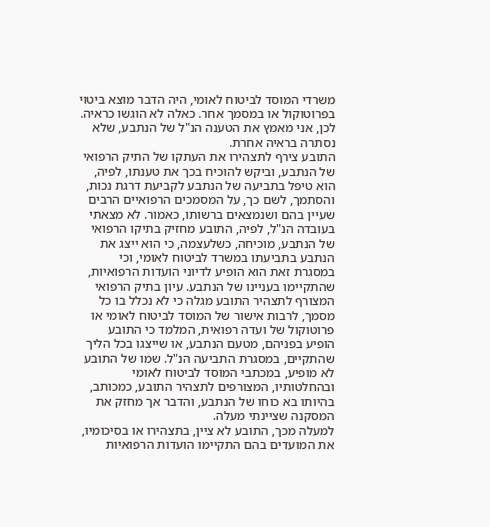משרדי המוסד לביטוח לאומי, היה הדבר מוצא ביטוי בפרוטוקול או במסמך אחר. כאלה לא הוגשו כראיה. לכן, אני מאמץ את הטענה הנ"ל של הנתבע, שלא נסתרה בראיה אחרת.
התובע צירף לתצהירו את העתקו של התיק הרפואי של הנתבע, וביקש להוכיח בכך את טענתו, לפיה, הוא טיפל בתביעה של הנתבע לקביעת דרגת נכות, והסתמך, לשם כך, על המסמכים הרפואיים הרבים שעיין בהם ושנמצאים ברשותו, כאמור. לא מצאתי בעובדה הנ"ל, לפיה, התובע מחזיק בתיקו הרפואי של הנתבע, מוכיחה, כשלעצמה, כי הוא ייצג את הנתבע בתביעתו במשרד לביטוח לאומי, וכי במסגרת זאת הוא הופיע לדיוני הועדות הרפואיות, שהתקיימו בעניינו של הנתבע. עיון בתיק הרפואי המצורף לתצהיר התובע מגלה כי לא נכלל בו כל מסמך, לרבות אישור של המוסד לביטוח לאומי או פרוטוקול של ועדה רפואית, המלמד כי התובע הופיע בפניהם, מטעם הנתבע, או שייצגו בכל הליך שהתקיים, במסגרת התביעה הנ"ל. שמו של התובע לא מופיע, במכתבי המוסד לביטוח לאומי ובהחלטותיו, המצורפים לתצהיר התובע, כמכותב, בהיותו בא כוחו של הנתבע, והדבר אך מחזק את המסקנה שציינתי מעלה.
למעלה מכך, התובע לא ציין, בתצהירו או בסיכומיו, את המועדים בהם התקיימו הועדות הרפואיות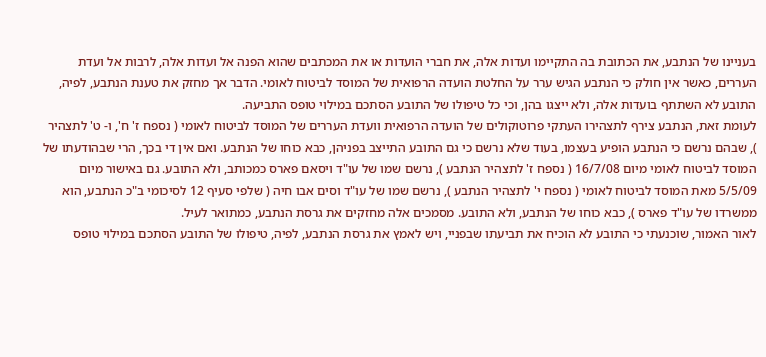בעניינו של הנתבע, את הכתובת בה התקיימו ועדות אלה, את חברי הועדות או את המכתבים שהוא הפנה אל ועדות אלה, לרבות אל ועדת העררים, כאשר אין חולק כי הנתבע הגיש ערר על החלטת הועדה הרפואית של המוסד לביטוח לאומי. הדבר אך מחזק את טענת הנתבע, לפיה, התובע לא השתתף בועדות אלה, ולא ייצגו בהן, וכי כל טיפולו של התובע הסתכם במילוי טופס התביעה.
לעומת זאת, הנתבע צירף לתצהירו העתקי פרוטוקולים של הועדה הרפואית וועדת העררים של המוסד לביטוח לאומי ( נספח ז' ח', ו- ט' לתצהיר ), שבהם נרשם כי הנתבע הופיע בעצמו, בעוד שלא נרשם כי גם התובע התייצב בפניהן, כבא כוחו של הנתבע. ואם אין די בכך, הרי שבהודעתו של המוסד לביטוח לאומי מיום 16/7/08 ( נספח ז' לתצהיר הנתבע ), נרשם שמו של עו"ד ויסאם פארס כמכותב, ולא התובע. גם באישור מיום 5/5/09 מאת המוסד לביטוח לאומי ( נספח י' לתצהיר הנתבע ), נרשם שמו של עו"ד וסים אבו חיה ( שלפי סעיף 12 לסיכומי ב"כ הנתבע, הוא ממשרדו של עו"ד פארס ), כבא כוחו של הנתבע, ולא התובע. מסמכים אלה מחזקים את גרסת הנתבע, כמתואר לעיל.
לאור האמור, שוכנעתי כי התובע לא הוכיח את תביעתו שבפניי, ויש לאמץ את גרסת הנתבע, לפיה, טיפולו של התובע הסתכם במילוי טופס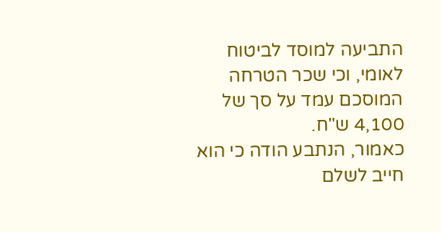התביעה למוסד לביטוח לאומי, וכי שכר הטרחה המוסכם עמד על סך של 4,100 ש"ח.
כאמור, הנתבע הודה כי הוא חייב לשלם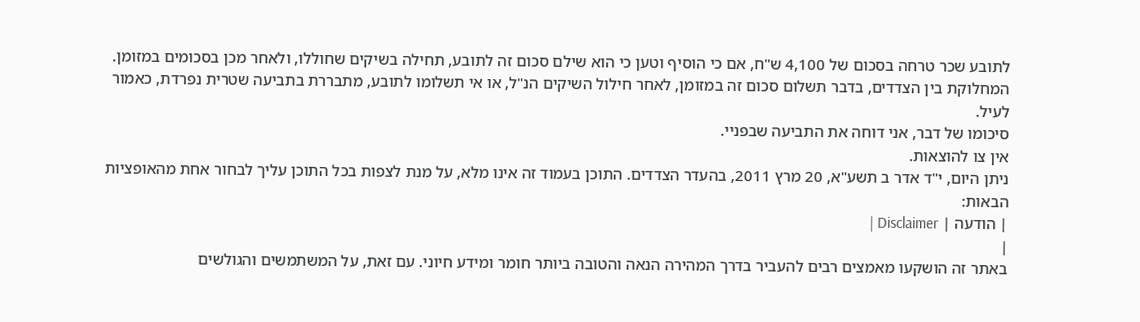לתובע שכר טרחה בסכום של 4,100 ש"ח, אם כי הוסיף וטען כי הוא שילם סכום זה לתובע, תחילה בשיקים שחוללו, ולאחר מכן בסכומים במזומן. המחלוקת בין הצדדים, בדבר תשלום סכום זה במזומן, לאחר חילול השיקים הנ"ל, או אי תשלומו לתובע, מתבררת בתביעה שטרית נפרדת, כאמור לעיל.
סיכומו של דבר, אני דוחה את התביעה שבפניי.
אין צו להוצאות.
ניתן היום, י"ד אדר ב תשע"א, 20 מרץ 2011, בהעדר הצדדים. התוכן בעמוד זה אינו מלא, על מנת לצפות בכל התוכן עליך לבחור אחת מהאופציות הבאות:
| הודעה | Disclaimer |
|
באתר זה הושקעו מאמצים רבים להעביר בדרך המהירה הנאה והטובה ביותר חומר ומידע חיוני. עם זאת, על המשתמשים והגולשים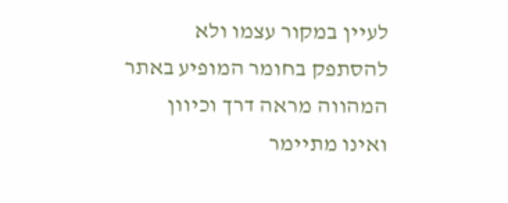לעיין במקור עצמו ולא להסתפק בחומר המופיע באתר המהווה מראה דרך וכיוון ואינו מתיימר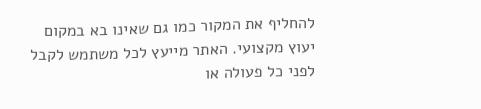להחליף את המקור כמו גם שאינו בא במקום יעוץ מקצועי. האתר מייעץ לכל משתמש לקבל לפני כל פעולה או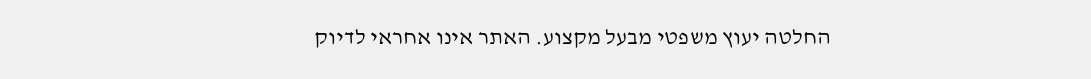החלטה יעוץ משפטי מבעל מקצוע. האתר אינו אחראי לדיוק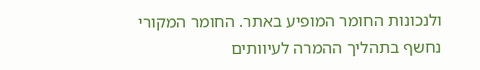ולנכונות החומר המופיע באתר. החומר המקורי נחשף בתהליך ההמרה לעיוותים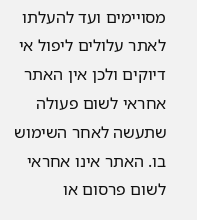מסויימים ועד להעלתו לאתר עלולים ליפול אי דיוקים ולכן אין האתר אחראי לשום פעולה שתעשה לאחר השימוש בו. האתר אינו אחראי לשום פרסום או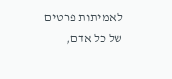לאמיתות פרטים של כל אדם,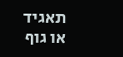תאגיד או גוף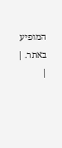המופיע באתר. |
|